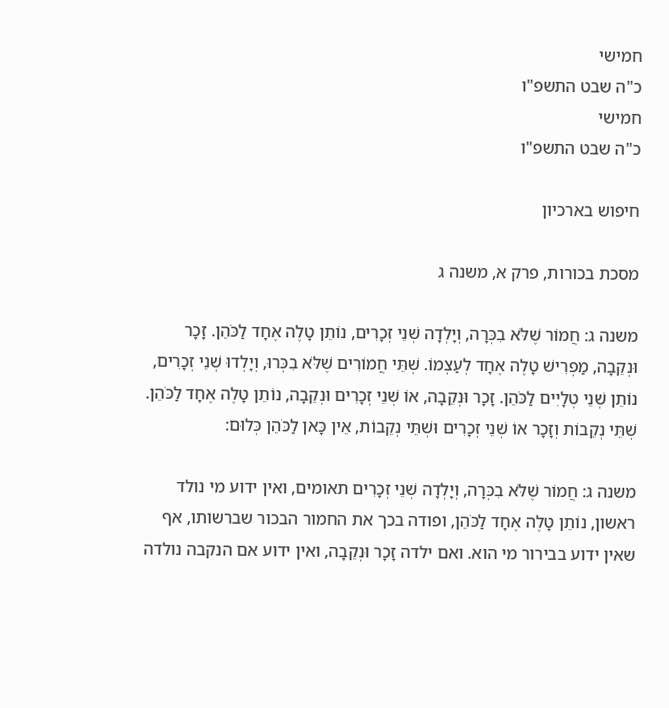חמישי
כ"ה שבט התשפ"ו
חמישי
כ"ה שבט התשפ"ו

חיפוש בארכיון

מסכת בכורות, פרק א, משנה ג

משנה ג: חֲמוֹר שֶׁלֹּא בִכְּרָה, וְיָלְדָה שְׁנֵי זְכָרִים, נוֹתֵן טָלֶה אֶחָד לַכֹּהֵן. זָכָר וּנְקֵבָה, מַפְרִישׁ טָלֶה אֶחָד לְעַצְמוֹ. שְׁתֵּי חֲמוֹרִים שֶׁלֹּא בִכְּרוּ, וְיָלְדוּ שְׁנֵי זְכָרִים, נוֹתֵן שְׁנֵי טְלָיִים לַכֹּהֵן. זָכָר וּנְקֵבָה, אוֹ שְׁנֵי זְכָרִים וּנְקֵבָה, נוֹתֵן טָלֶה אֶחָד לַכֹּהֵן. שְׁתֵּי נְקֵבוֹת וְזָכָר אוֹ שְׁנֵי זְכָרִים וּשְׁתֵּי נְקֵבוֹת, אֵין כָּאן לַכֹּהֵן כְּלוּם:

משנה ג: חֲמוֹר שֶׁלֹּא בִכְּרָה, וְיָלְדָה שְׁנֵי זְכָרִים תאומים, ואין ידוע מי נולד ראשון, נוֹתֵן טָלֶה אֶחָד לַכֹּהֵן, ופודה בכך את החמור הבכור שברשותו, אף שאין ידוע בבירור מי הוא. ואם ילדה זָכָר וּנְקֵבָה, ואין ידוע אם הנקבה נולדה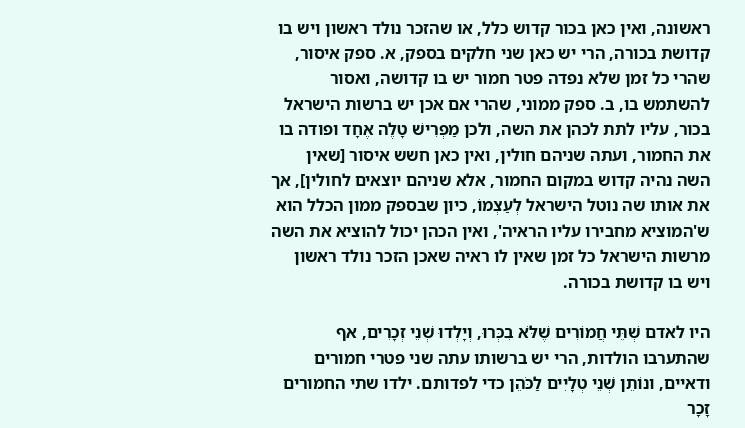ראשונה, ואין כאן בכור קדוש כלל, או שהזכר נולד ראשון ויש בו קדושת בכורה, הרי יש כאן שני חלקים בספק, א. ספק איסור, שהרי כל זמן שלא נפדה פטר חמור יש בו קדושה, ואסור להשתמש בו, ב. ספק ממוני, שהרי אם אכן יש ברשות הישראל בכור, עליו לתת לכהן את השה, ולכן מַפְרִישׁ טָלֶה אֶחָד ופודה בו את החמור, ועתה שניהם חולין, ואין כאן חשש איסור [שאין השה נהיה קדוש במקום החמור, אלא שניהם יוצאים לחולין], אך את אותו שה נוטל הישראל לְעַצְמוֹ, כיון שבספק ממון הכלל הוא ש'המוציא מחבירו עליו הראיה', ואין הכהן יכול להוציא את השה מרשות הישראל כל זמן שאין לו ראיה שאכן הזכר נולד ראשון ויש בו קדושת בכורה.

היו לאדם שְׁתֵּי חֲמוֹרִים שֶׁלֹּא בִכְּרוּ, וְיָלְדוּ שְׁנֵי זְכָרִים, אף שהתערבו הולדות, הרי יש ברשותו עתה שני פטרי חמורים ודאיים, ונוֹתֵן שְׁנֵי טְלָיִים לַכֹּהֵן כדי לפדותם. ילדו שתי החמורים זָכָר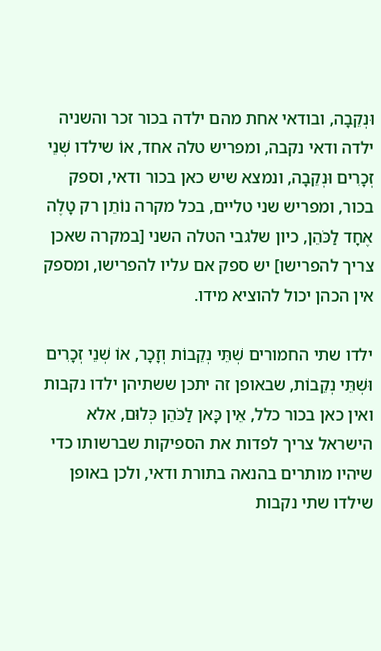וּנְקֵבָה, ובודאי אחת מהם ילדה בכור זכר והשניה ילדה ודאי נקבה, ומפריש טלה אחד, אוֹ שילדו שְׁנֵי זְכָרִים וּנְקֵבָה, ונמצא שיש כאן בכור ודאי, וספק בכור, ומפריש שני טליים, בכל מקרה נוֹתֵן רק טָלֶה אֶחָד לַכֹּהֵן, כיון שלגבי הטלה השני [במקרה שאכן צריך להפרישו] יש ספק אם עליו להפרישו, ומספק אין הכהן יכול להוציא מידו.

ילדו שתי החמורים שְׁתֵּי נְקֵבוֹת וְזָכָר, אוֹ שְׁנֵי זְכָרִים וּשְׁתֵּי נְקֵבוֹת, שבאופן זה יתכן ששתיהן ילדו נקבות ואין כאן בכור כלל, אֵין כָּאן לַכֹּהֵן כְּלוּם, אלא הישראל צריך לפדות את הספיקות שברשותו כדי שיהיו מותרים בהנאה בתורת ודאי, ולכן באופן שילדו שתי נקבות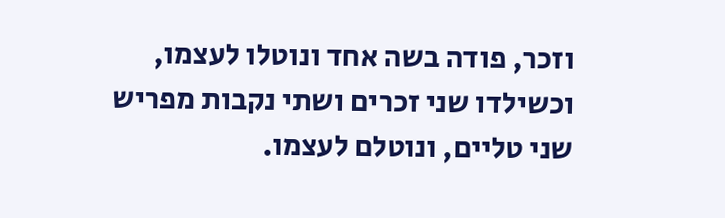וזכר, פודה בשה אחד ונוטלו לעצמו, וכשילדו שני זכרים ושתי נקבות מפריש שני טליים, ונוטלם לעצמו.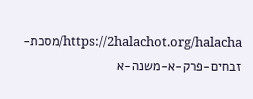https://2halachot.org/halacha/מסכת-זבחים-פרק-א-משנה-א